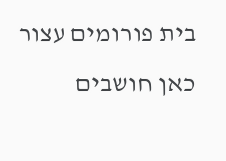בית פורומים עצור כאן חושבים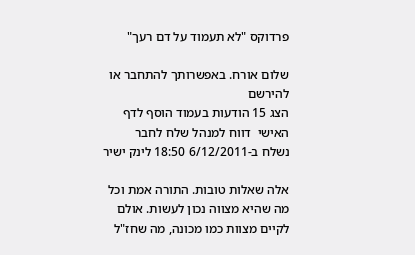פרדוקס "לא תעמוד על דם רעך"

שלום אורח. באפשרותך להתחבר או להירשם
הצג 15 הודעות בעמוד הוסף לדף האישי  דווח למנהל שלח לחבר
נשלח ב-6/12/2011 18:50 לינק ישיר

אלה שאלות טובות. התורה אמת וכל מה שהיא מצווה נכון לעשות. אולם לקיים מצוות כמו מכונה, מה שחז"ל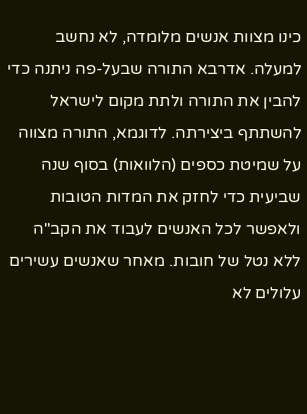כינו מצוות אנשים מלומדה, לא נחשב למעלה. אדרבא התורה שבעל-פה ניתנה כדי להבין את התורה ולתת מקום לישראל להשתתף ביצירתה. לדוגמא, התורה מצווה על שמיטת כספים (הלוואות) בסוף שנה שביעית כדי לחזק את המדות הטובות ולאפשר לכל האנשים לעבוד את הקב"ה ללא נטל של חובות. מאחר שאנשים עשירים עלולים לא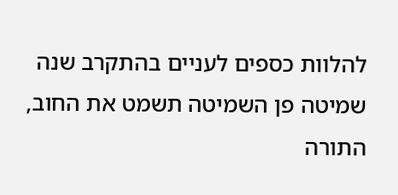להלוות כספים לעניים בהתקרב שנה שמיטה פן השמיטה תשמט את החוב, התורה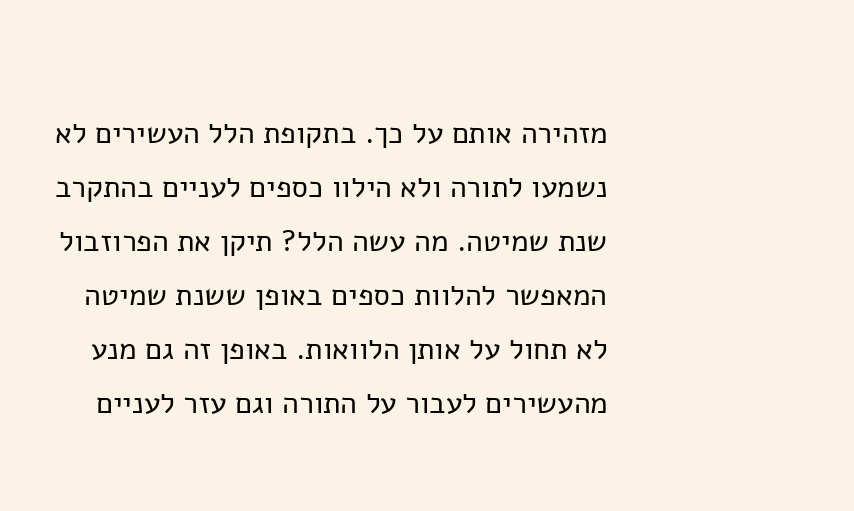מזהירה אותם על כך. בתקופת הלל העשירים לא נשמעו לתורה ולא הילוו כספים לעניים בהתקרב שנת שמיטה. מה עשה הלל? תיקן את הפרוזבול המאפשר להלוות כספים באופן ששנת שמיטה לא תחול על אותן הלוואות. באופן זה גם מנע מהעשירים לעבור על התורה וגם עזר לעניים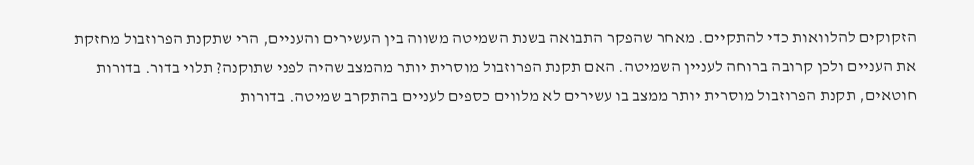הזקוקים להלוואות כדי להתקיים. מאחר שהפקר התבואה בשנת השמיטה משווה בין העשירים והעניים, הרי שתקנת הפרוזבול מחזקת את העניים ולכן קרובה ברוחה לעניין השמיטה. האם תקנת הפרוזבול מוסרית יותר מהמצב שהיה לפני שתוקנה? תלוי בדור. בדורות חוטאים, תקנת הפרוזבול מוסרית יותר ממצב בו עשירים לא מלווים כספים לעניים בהתקרב שמיטה. בדורות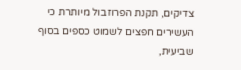צדיקים, תקנת הפרוזבול מיותרת כי העשירים חפצים לשמוט כספים בסוף שביעית,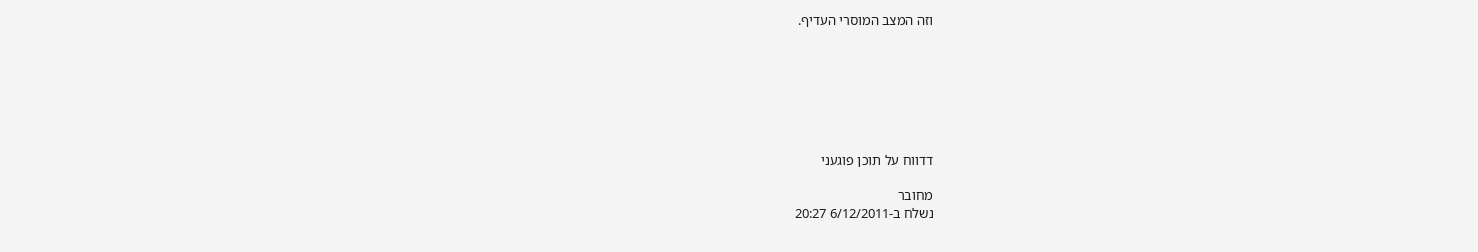וזה המצב המוסרי העדיף.







דדווח על תוכן פוגעני

מחובר
נשלח ב-6/12/2011 20:27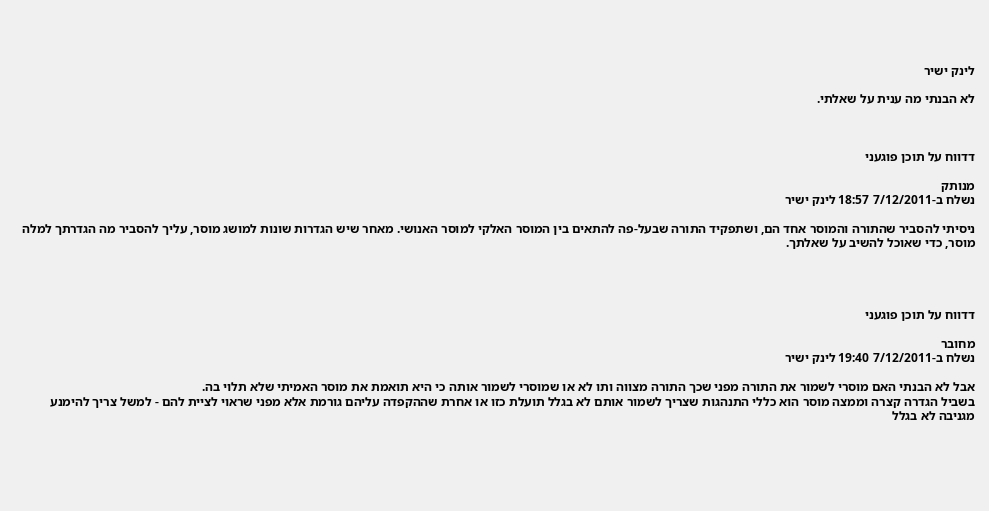לינק ישיר

לא הבנתי מה ענית על שאלתי.



דדווח על תוכן פוגעני

מנותק
נשלח ב-7/12/2011 18:57 לינק ישיר

ניסיתי להסביר שהתורה והמוסר אחד הם, ושתפקיד התורה שבעל-פה להתאים בין המוסר האלקי למוסר האנושי. מאחר שיש הגדרות שונות למושג מוסר, עליך להסביר מה הגדרתך למלה מוסר, כדי שאוכל להשיב על שאלתך.




דדווח על תוכן פוגעני

מחובר
נשלח ב-7/12/2011 19:40 לינק ישיר

אבל לא הבנתי האם מוסרי לשמור את התורה מפני שכך התורה מצווה ותו לא או שמוסרי לשמור אותה כי היא תואמת את מוסר האמיתי שלא תלוי בה.
בשביל הגדרה קצרה וממצה מוסר הוא כללי התנהגות שצריך לשמור אותם לא בגלל תועלת כזו או אחרת שההקפדה עליהם גורמת אלא מפני שראוי לציית להם - למשל צריך להימנע מגניבה לא בגלל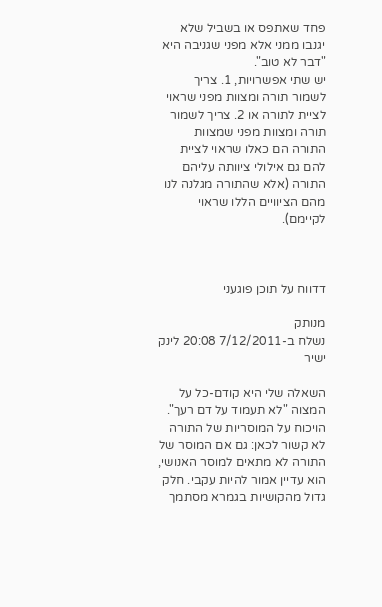פחד שאתפס או בשביל שלא יגנבו ממני אלא מפני שגניבה היא "דבר לא טוב".
יש שתי אפשרויות, 1. צריך לשמור תורה ומצוות מפני שראוי לציית לתורה או 2. צריך לשמור תורה ומצוות מפני שמצוות התורה הם כאלו שראוי לציית להם גם אילולי ציוותה עליהם התורה (אלא שהתורה מגלנה לנו מהם הציוויים הללו שראוי לקיימם).



דדווח על תוכן פוגעני

מנותק
נשלח ב-7/12/2011 20:08 לינק ישיר

השאלה שלי היא קודם-כל על המצוה "לא תעמוד על דם רעך". הויכוח על המוסריות של התורה לא קשור לכאן: גם אם המוסר של התורה לא מתאים למוסר האנושי, הוא עדיין אמור להיות עקבי. חלק גדול מהקושיות בגמרא מסתמך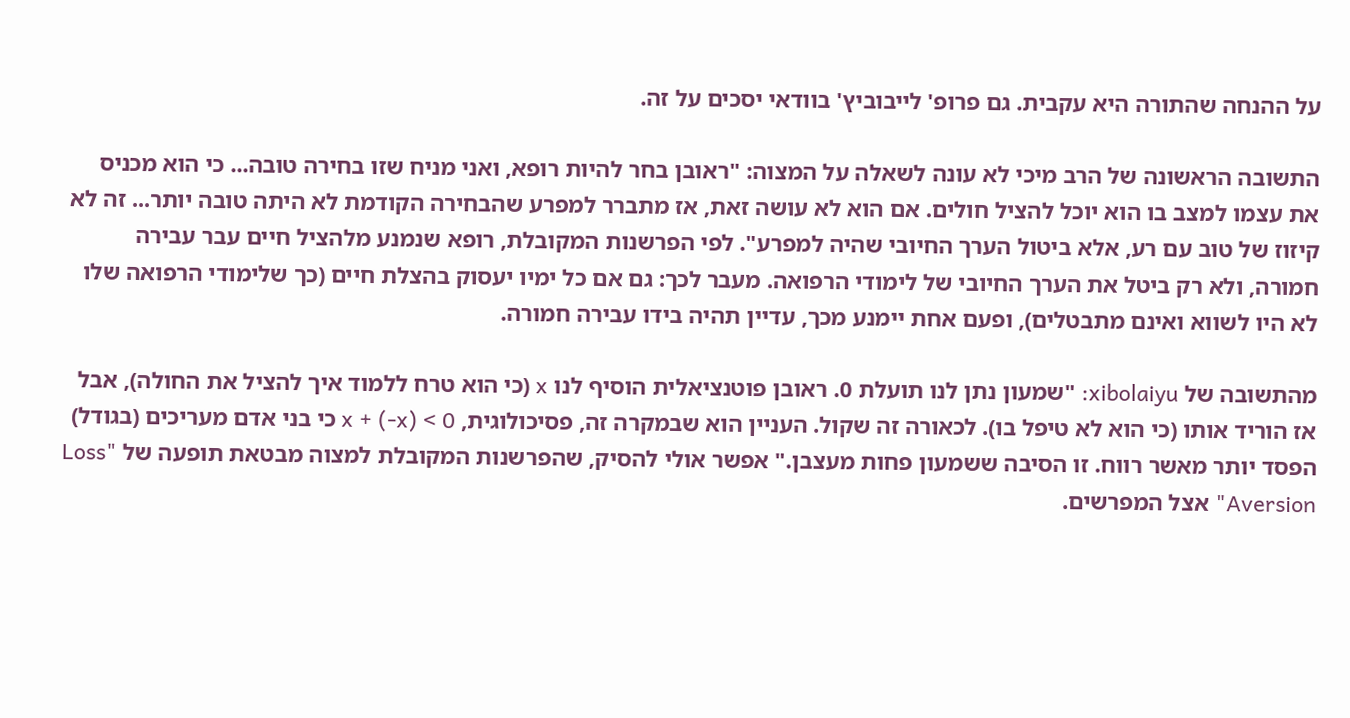על ההנחה שהתורה היא עקבית. גם פרופ' לייבוביץ' בוודאי יסכים על זה.

התשובה הראשונה של הרב מיכי לא עונה לשאלה על המצוה: "ראובן בחר להיות רופא, ואני מניח שזו בחירה טובה... כי הוא מכניס את עצמו למצב בו הוא יוכל להציל חולים. אם הוא לא עושה זאת, אז מתברר למפרע שהבחירה הקודמת לא היתה טובה יותר... זה לא קיזוז של טוב עם רע, אלא ביטול הערך החיובי שהיה למפרע". לפי הפרשנות המקובלת, רופא שנמנע מלהציל חיים עבר עבירה חמורה, ולא רק ביטל את הערך החיובי של לימודי הרפואה. מעבר לכך: גם אם כל ימיו יעסוק בהצלת חיים (כך שלימודי הרפואה שלו לא היו לשווא ואינם מתבטלים), ופעם אחת יימנע מכך, עדיין תהיה בידו עבירה חמורה.

מהתשובה של xibolaiyu: "שמעון נתן לנו תועלת 0. ראובן פוטנציאלית הוסיף לנו x (כי הוא טרח ללמוד איך להציל את החולה), אבל אז הוריד אותו (כי הוא לא טיפל בו). לכאורה זה שקול. העניין הוא שבמקרה זה, פסיכולוגית, x + (-x) < 0 כי בני אדם מעריכים (בגודל) הפסד יותר מאשר רווח. זו הסיבה ששמעון פחות מעצבן." אפשר אולי להסיק, שהפרשנות המקובלת למצוה מבטאת תופעה של "Loss Aversion" אצל המפרשים.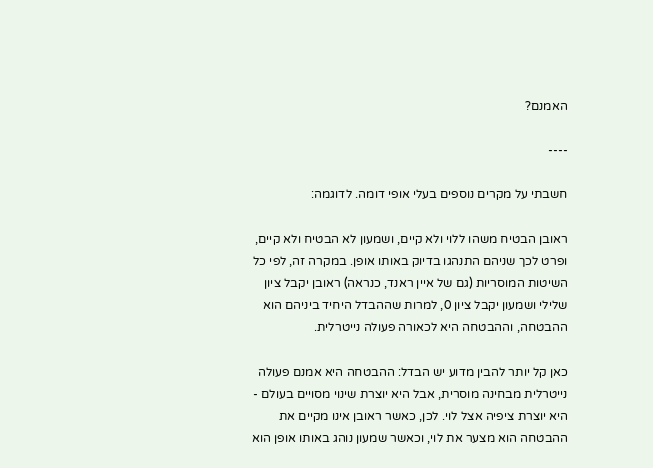האמנם?

----

חשבתי על מקרים נוספים בעלי אופי דומה. לדוגמה:

ראובן הבטיח משהו ללוי ולא קיים, ושמעון לא הבטיח ולא קיים, ופרט לכך שניהם התנהגו בדיוק באותו אופן. במקרה זה, לפי כל השיטות המוסריות (גם של איין ראנד, כנראה) ראובן יקבל ציון שלילי ושמעון יקבל ציון 0, למרות שההבדל היחיד ביניהם הוא ההבטחה, וההבטחה היא לכאורה פעולה נייטרלית.

כאן קל יותר להבין מדוע יש הבדל: ההבטחה היא אמנם פעולה נייטרלית מבחינה מוסרית, אבל היא יוצרת שינוי מסויים בעולם - היא יוצרת ציפיה אצל לוי. לכן, כאשר ראובן אינו מקיים את ההבטחה הוא מצער את לוי, וכאשר שמעון נוהג באותו אופן הוא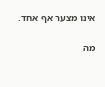אינו מצער אף אחד.

מה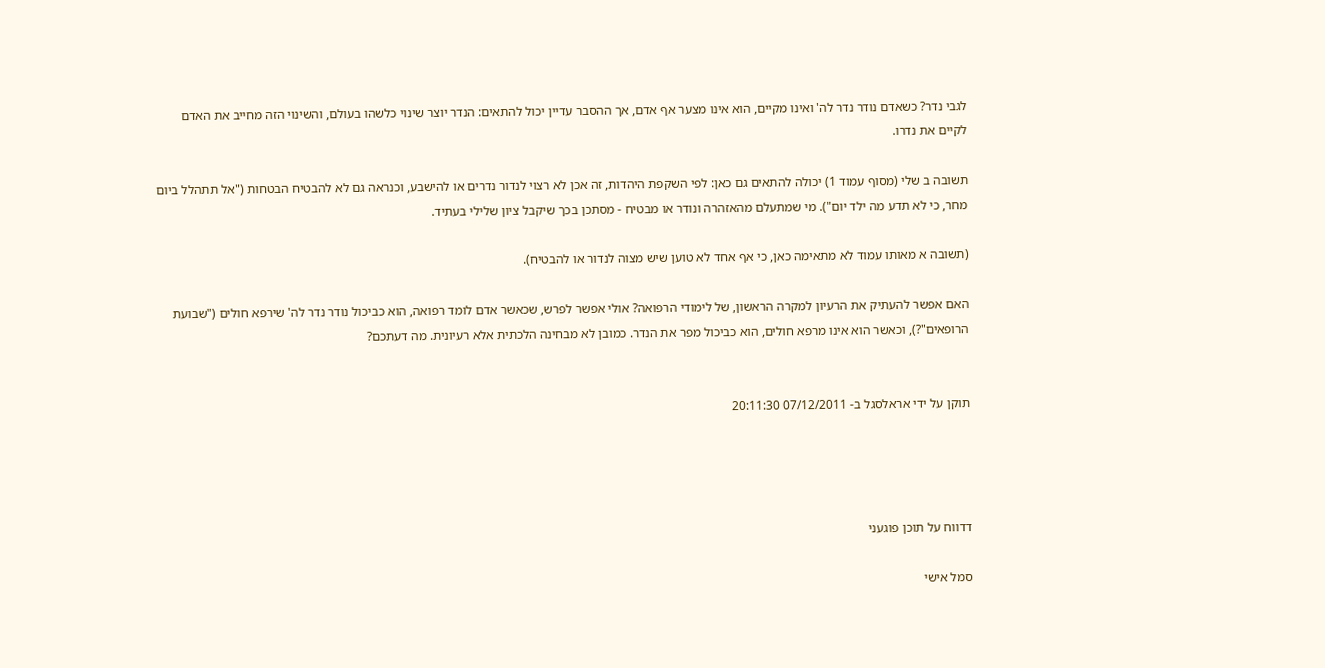לגבי נדר? כשאדם נודר נדר לה' ואינו מקיים, הוא אינו מצער אף אדם, אך ההסבר עדיין יכול להתאים: הנדר יוצר שינוי כלשהו בעולם, והשינוי הזה מחייב את האדם לקיים את נדרו.

תשובה ב שלי (מסוף עמוד 1) יכולה להתאים גם כאן: לפי השקפת היהדות, זה אכן לא רצוי לנדור נדרים או להישבע, וכנראה גם לא להבטיח הבטחות ("אל תתהלל ביום מחר, כי לא תדע מה ילד יום"). מי שמתעלם מהאזהרה ונודר או מבטיח - מסתכן בכך שיקבל ציון שלילי בעתיד.

(תשובה א מאותו עמוד לא מתאימה כאן, כי אף אחד לא טוען שיש מצוה לנדור או להבטיח).

האם אפשר להעתיק את הרעיון למקרה הראשון, של לימודי הרפואה? אולי אפשר לפרש, שכאשר אדם לומד רפואה, הוא כביכול נודר נדר לה' שירפא חולים ("שבועת הרופאים"?), וכאשר הוא אינו מרפא חולים, הוא כביכול מפר את הנדר. כמובן לא מבחינה הלכתית אלא רעיונית. מה דעתכם?


תוקן על ידי אראלסגל ב- 07/12/2011 20:11:30




דדווח על תוכן פוגעני

סמל אישי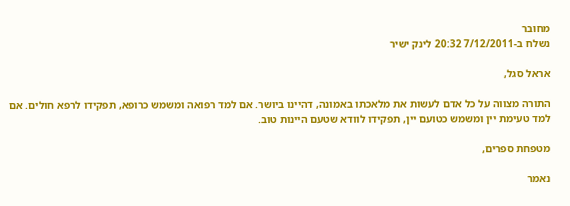מחובר
נשלח ב-7/12/2011 20:32 לינק ישיר

אראל סגל,

התורה מצווה על כל אדם לעשות את מלאכתו באמונה, דהיינו ביושר. אם למד רפואה ומשמש כרופא, תפקידו לרפא חולים. אם למד טעימת יין ומשמש כטועם יין, תפקידו לוודא שטעם היינות טוב.

מטפחת ספרים,

נאמר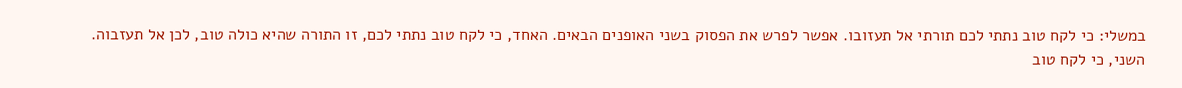במשלי: כי לקח טוב נתתי לכם תורתי אל תעזובו. אפשר לפרש את הפסוק בשני האופנים הבאים. האחד, כי לקח טוב נתתי לכם, זו התורה שהיא כולה טוב, לכן אל תעזבוה. השני, כי לקח טוב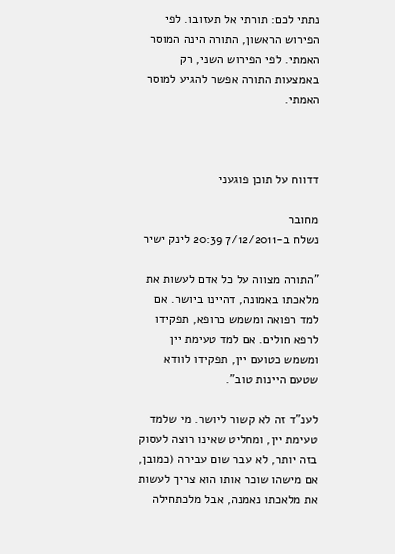נתתי לכם: תורתי אל תעזובו. לפי הפירוש הראשון, התורה הינה המוסר האמתי. לפי הפירוש השני, רק באמצעות התורה אפשר להגיע למוסר האמתי.



דדווח על תוכן פוגעני

מחובר
נשלח ב-7/12/2011 20:39 לינק ישיר

"התורה מצווה על כל אדם לעשות את מלאכתו באמונה, דהיינו ביושר. אם למד רפואה ומשמש כרופא, תפקידו לרפא חולים. אם למד טעימת יין ומשמש כטועם יין, תפקידו לוודא שטעם היינות טוב".

לענ"ד זה לא קשור ליושר. מי שלמד טעימת יין, ומחליט שאינו רוצה לעסוק בזה יותר, לא עבר שום עבירה (כמובן, אם מישהו שוכר אותו הוא צריך לעשות את מלאכתו נאמנה, אבל מלכתחילה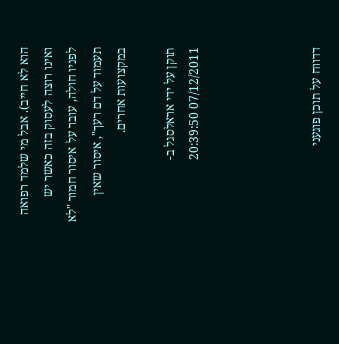הוא לא חייב). אבל מי שלמד רפואה ואינו רוצה לעסוק בזה כאשר יש לפניו חולה, עובר על איסור חמור "לא תעמוד על דם רעך", איסור שאין במקצועות אחרים.

תוקן על ידי אראלסגל ב- 07/12/2011 20:39:50




דדווח על תוכן פוגעני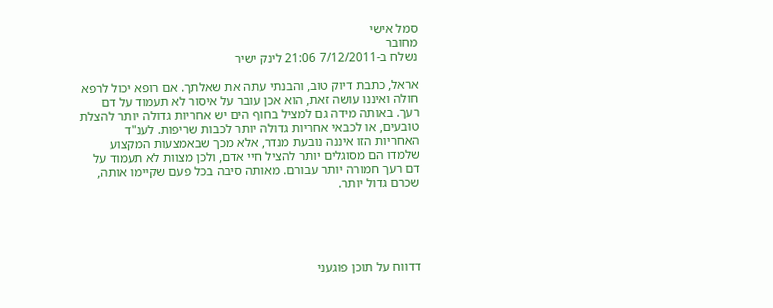סמל אישי
מחובר
נשלח ב-7/12/2011 21:06 לינק ישיר

אראל, כתבת דיוק טוב, והבנתי עתה את שאלתך. אם רופא יכול לרפא חולה ואיננו עושה זאת, הוא אכן עובר על איסור לא תעמוד על דם רעך. באותה מידה גם למציל בחוף הים יש אחריות גדולה יותר להצלת טובעים, או לכבאי אחריות גדולה יותר לכבות שריפות. לענ"ד האחריות הזו איננה נובעת מנדר, אלא מכך שבאמצעות המקצוע שלמדו הם מסוגלים יותר להציל חיי אדם, ולכן מצוות לא תעמוד על דם רעך חמורה יותר עבורם. מאותה סיבה בכל פעם שקיימו אותה, שכרם גדול יותר.





דדווח על תוכן פוגעני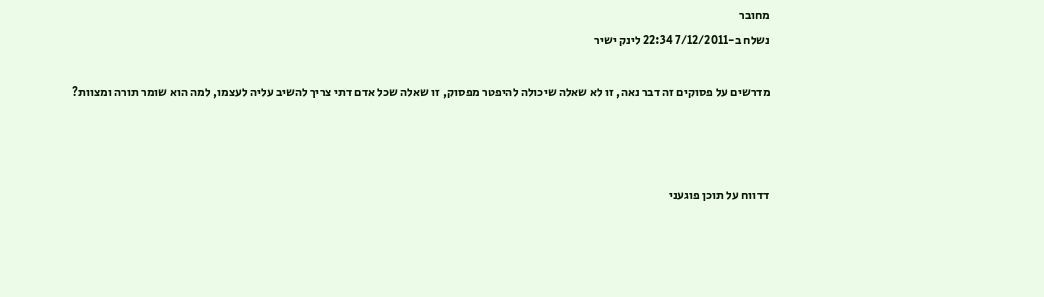מחובר
נשלח ב-7/12/2011 22:34 לינק ישיר

מדרשים על פסוקים זה דבר נאה, זו לא שאלה שיכולה להיפטר מפסוק, זו שאלה שכל אדם דתי צריך להשיב עליה לעצמו, למה הוא שומר תורה ומצוות?



דדווח על תוכן פוגעני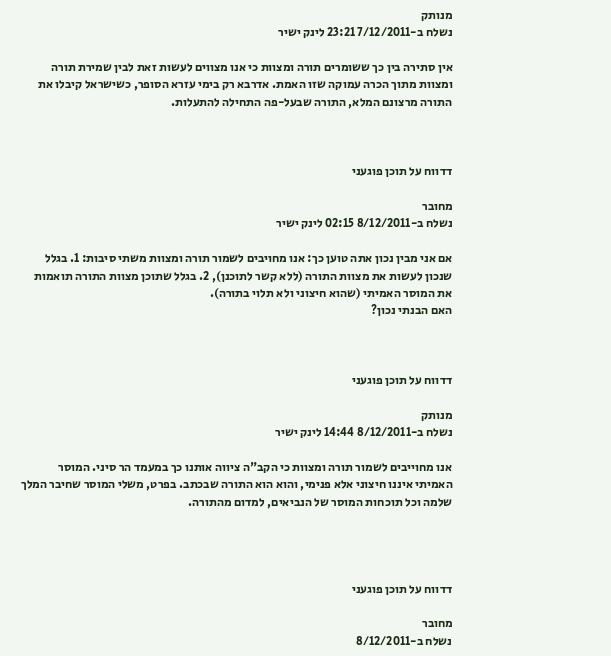מנותק
נשלח ב-7/12/2011 23:21 לינק ישיר

אין סתירה בין כך ששומרים תורה ומצוות כי אנו מצווים לעשות זאת לבין שמירת תורה ומצוות מתוך הכרה עמוקה שזו האמת. אדרבא רק בימי עזרא הסופר, כשישראל קיבלו את התורה מרצונם המלא, התורה שבעל-פה התחילה להתעלות.



דדווח על תוכן פוגעני

מחובר
נשלח ב-8/12/2011 02:15 לינק ישיר

אם אני מבין נכון אתה טוען כך: אנו מחויבים לשמור תורה ומצוות משתי סיבות: 1. בגלל שנכון לעשות את מצוות התורה (ללא קשר לתוכנן), 2. בגלל שתוכן מצוות התורה תואמות את המוסר האמיתי (שהוא חיצוני ולא תלוי בתורה).
האם הבנתי נכון?



דדווח על תוכן פוגעני

מנותק
נשלח ב-8/12/2011 14:44 לינק ישיר

אנו מחוייבים לשמור תורה ומצוות כי הקב"ה ציווה אותנו כך במעמד הר סיני. המוסר האמיתי איננו חיצוני אלא פנימי, והוא הוא התורה שבכתב. בפרט, משלי המוסר שחיבר המלך שלמה וכל תוכחות המוסר של הנביאים, למדום מהתורה.




דדווח על תוכן פוגעני

מחובר
נשלח ב-8/12/2011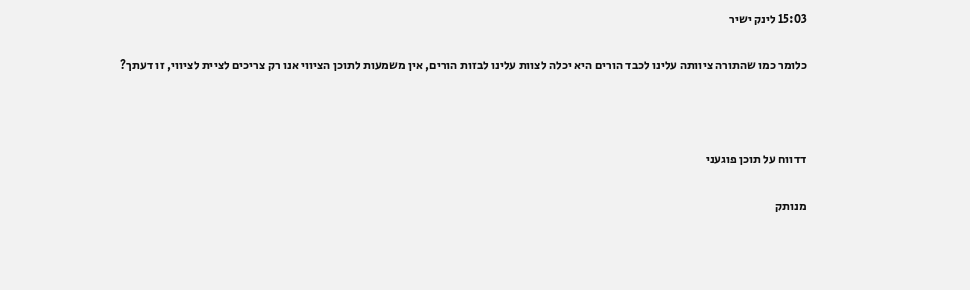15:03 לינק ישיר

כלומר כמו שהתורה ציוותה עלינו לכבד הורים היא יכלה לצוות עלינו לבזות הורים, אין משמעות לתוכן הציווי אנו רק צריכים לציית לציווי, זו דעתך?



דדווח על תוכן פוגעני

מנותק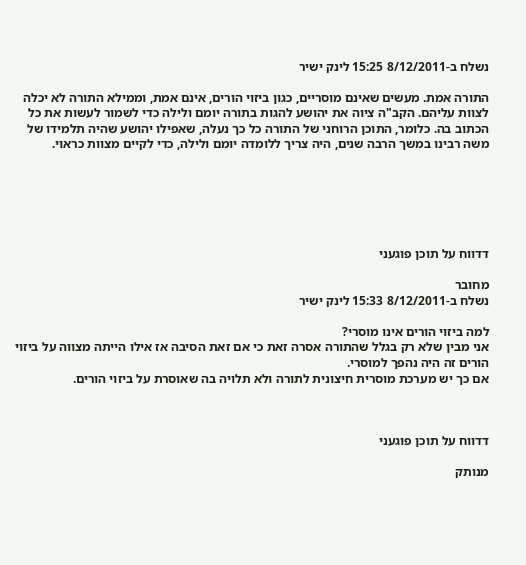נשלח ב-8/12/2011 15:25 לינק ישיר

התורה אמת. מעשים שאינם מוסריים, כגון ביזוי הורים, אינם אמת, וממילא התורה לא יכלה לצוות עליהם. הקב"ה ציוה את יהושע להגות בתורה יומם ולילה כדי לשמור לעשות את כל הכתוב בה. כלומר, התוכן הרוחני של התורה כל כך נעלה, שאפילו יהושע שהיה תלמידו של משה רבינו במשך הרבה שנים, היה צריך ללומדה יומם ולילה, כדי לקיים מצוות כראוי.






דדווח על תוכן פוגעני

מחובר
נשלח ב-8/12/2011 15:33 לינק ישיר

למה ביזוי הורים אינו מוסרי?
אני מבין שלא רק בגלל שהתורה אסרה זאת כי אם זאת הסיבה אז אילו הייתה מצווה על ביזוי הורים זה היה נהפך למוסרי.
אם כך יש מערכת מוסרית חיצונית לתורה ולא תלויה בה שאוסרת על ביזוי הורים.



דדווח על תוכן פוגעני

מנותק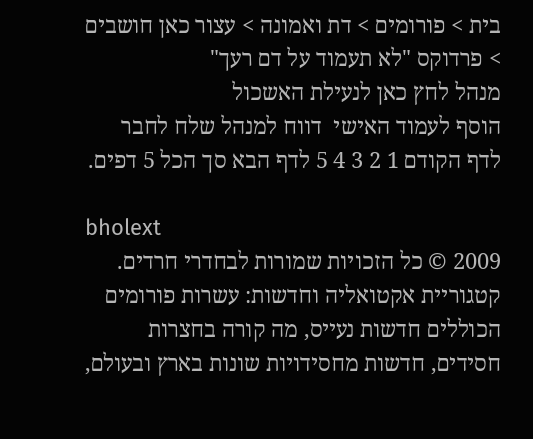בית > פורומים > דת ואמונה > עצור כאן חושבים > פרדוקס "לא תעמוד על דם רעך"
מנהל לחץ כאן לנעילת האשכול
הוסף לעמוד האישי  דווח למנהל שלח לחבר
לדף הקודם 1 2 3 4 5 לדף הבא סך הכל 5 דפים.

bholext
2009 © כל הזכויות שמורות לבחדרי חרדים. קטגוריית אקטואליה וחדשות: עשרות פורומים הכוללים חדשות נעייס, מה קורה בחצרות חסידים, חדשות מחסידויות שונות בארץ ובעולם,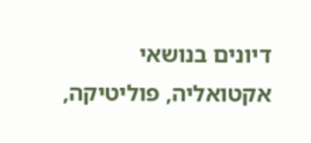דיונים בנושאי אקטואליה, פוליטיקה,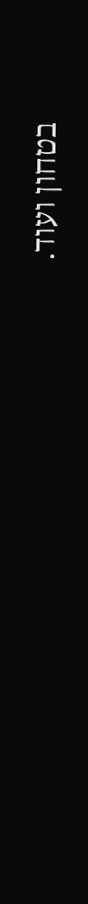בטחון ועוד.